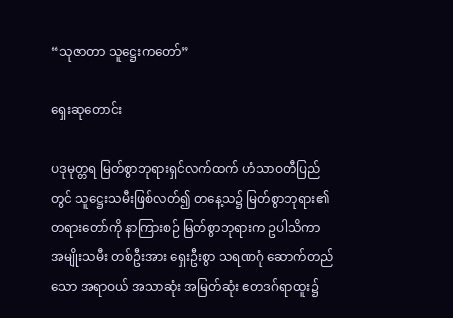“သုဇာတာ သူဋ္ဌေးကတော်”

ရှေးဆုတောင်း

ပဒုမုတ္တရ မြတ်စွာဘုရားရှင်လက်ထက် ဟံသာဝတီပြည်တွင် သူဋ္ဌေးသမီးဖြစ်လတ်၍ တနေ့သ၌ မြတ်စွာဘုရား၏ တရားတော်ကို နာကြားစဉ် မြတ်စွာဘုရားက ဥပါသိကာ အမျိုးသမီး တစ်ဦးအား ရှေးဦးစွာ သရဏဂုံ ဆောက်တည်သော အရာဝယ် အသာဆုံး အမြတ်ဆုံး ဧတဒဂ်ရာထူး၌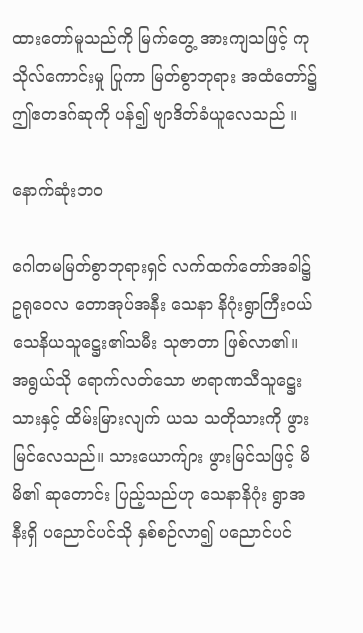ထားတော်မူသည်ကို မြက်တွေ့ အားကျသဖြင့် ကုသိုလ်ကောင်းမှု ပြုကာ မြတ်စွာဘုရား အထံတော်၌ ဤဧတဒဂ်ဆုကို ပန်၍ ဗျာဒိတ်ခံယူလေသည် ။

နောက်ဆုံးဘဝ

ဂေါတမမြတ်စွာဘုရားရှင် လက်ထက်တော်အခါ၌ ဥရုဝေလ တောအုပ်အနီး သေနာ နိဂုံးရွာကြီးဝယ် သေနိယသူဋ္ဌေး၏သမီး သုဇာတာ ဖြစ်လာ၏။ အရွယ်သို ရောက်လတ်သော ဗာရာဏသီသူဋ္ဌေးသားနှင့် ထိမ်းမြားလျက် ယသ သတိုသားကို ဖွားမြင်လေသည်။ သားယောက်ျား ဖွားမြင်သဖြင့် မိမိ၏ ဆုတောင်း ပြည့်သည်ဟု သေနာနိဂုံး ရွာအနီးရှိ ပညောင်ပင်သို နှစ်စဉ်လာ၍ ပညောင်ပင်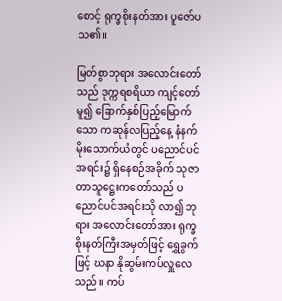စောင့် ရုက္ခစိုးနတ်အား ပူဇော်ပသ၏။

မြတ်စွာဘုရား အလောင်းတော်သည် ဒုက္ကရစရိယာ ကျင့်တော်မူ၍ ခြောက်နှစ်ပြည့်မြောက်သော ကဆုန်လပြည့်နေ့ နံနက်မိုးသောက်ယံတွင် ပညောင်ပင် အရင်း၌ ရှိနေစဉ်အခိုက် သုဇာတာသူဋ္ဌေးကတော်သည် ပညောင်ပင်အရင်းသို လာ၍ ဘုရား အလောင်းတော်အား ရုက္ခစိုးနတ်ကြီးအမှတ်ဖြင့် ရွှေခွက်ဖြင့် ဃနာ နိုဆွမ်းကပ်လှူလေသည်။ ကပ်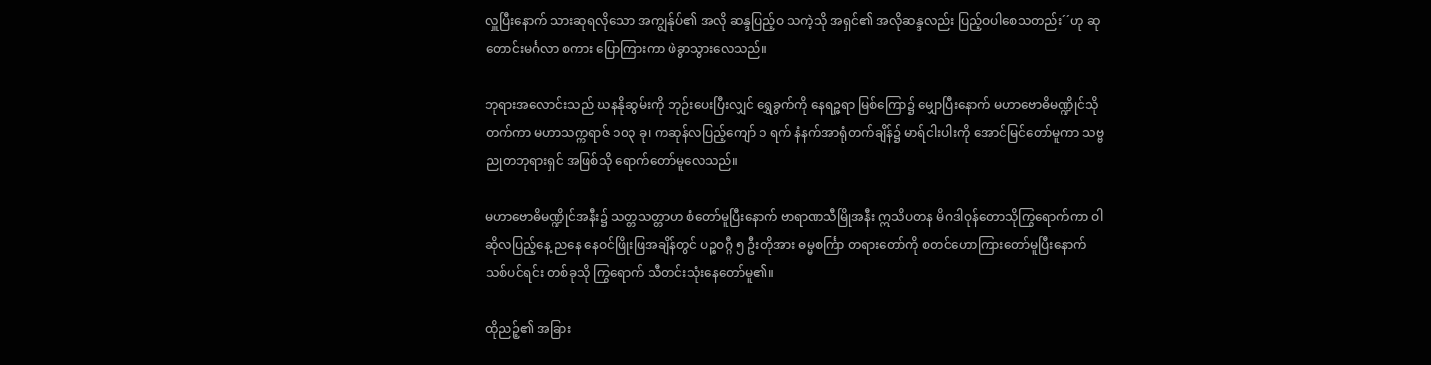လှူပြီးနောက် သားဆုရလိုသော အကျွန်ုပ်၏ အလို ဆန္ဒပြည့်ဝ သကဲ့သို အရှင်၏ အလိုဆန္ဒလည်း ပြည့်ဝပါစေသတည်း´´ဟု ဆုတောင်းမင်္ဂလာ စကား ပြောကြားကာ ဖဲခွာသွားလေသည်။

ဘုရားအလောင်းသည် ဃနနိုဆွမ်းကို ဘုဉ်းပေးပြီးလျှင် ရွှေခွက်ကို နေရဉ္ဇရာ မြစ်ကြော၌ မျှောပြီးနောက် မဟာဗောဓိမဏ္ဍိုင်သို တက်ကာ မဟာသက္ကရာဇ် ၁၀၃ ခု၊ ကဆုန်လပြည့်ကျော် ၁ ရက် နံနက်အာရုံတက်ချိန်၌ မာရ်ငါးပါးကို အောင်မြင်တော်မူကာ သဗ္ဗညုတဘုရားရှင် အဖြစ်သို ရောက်တော်မူလေသည်။

မဟာဗောဓိမဏ္ဍိုင်အနီး၌ သတ္တသတ္တာဟ စံတော်မူပြီးနောက် ဗာရာဏသီမြိုအနီး ဣသိပတန မိဂဒါဝုန်တောသိုကြွရောက်ကာ ဝါဆိုလပြည့်နေ့ ညနေ နေဝင်ဖြိုးဖြအချိန်တွင် ပဉ္စဝဂ္ဂီ ၅ ဦးတိုအား ဓမ္မစင်္ကြာ တရားတော်ကို စတင်ဟောကြားတော်မူပြီးနောက် သစ်ပင်ရင်း တစ်ခုသို ကြွရောက် သီတင်းသုံးနေတော်မူ၏။

ထိုညဉ့်၏ အခြား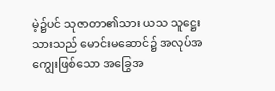မဲ့၌ပင် သုဇာတာ၏သား ယသ သူဋ္ဌေးသားသည် မောင်းမဆောင်၌ အလုပ်အကျွေးဖြစ်သော အခြွေအ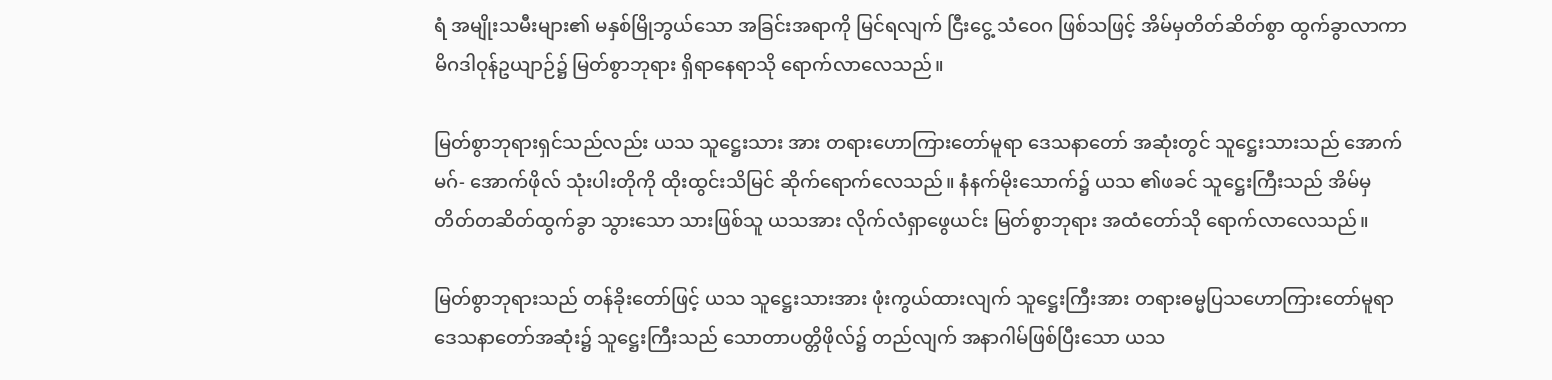ရံ အမျိုးသမီးများ၏ မနှစ်မြိုဘွယ်သော အခြင်းအရာကို မြင်ရလျက် ငြီးငွေ့ သံဝေဂ ဖြစ်သဖြင့် အိမ်မှတိတ်ဆိတ်စွာ ထွက်ခွာလာကာ မိဂဒါဝုန်ဥယျာဉ်၌ မြတ်စွာဘုရား ရှိရာနေရာသို ရောက်လာလေသည်။

မြတ်စွာဘုရားရှင်သည်လည်း ယသ သူဋ္ဌေးသား အား တရားဟောကြားတော်မူရာ ဒေသနာတော် အဆုံးတွင် သူဋ္ဌေးသားသည် အောက်မဂ်- အောက်ဖိုလ် သုံးပါးတိုကို ထိုးထွင်းသိမြင် ဆိုက်ရောက်လေသည်။ နံနက်မိုးသောက်၌ ယသ ၏ဖခင် သူဋ္ဌေးကြီးသည် အိမ်မှ တိတ်တဆိတ်ထွက်ခွာ သွားသော သားဖြစ်သူ ယသအား လိုက်လံရှာဖွေယင်း မြတ်စွာဘုရား အထံတော်သို ရောက်လာလေသည်။

မြတ်စွာဘုရားသည် တန်ခိုးတော်ဖြင့် ယသ သူဋ္ဌေးသားအား ဖုံးကွယ်ထားလျက် သူဋ္ဌေးကြီးအား တရားဓမ္မပြသဟောကြားတော်မူရာ ဒေသနာတော်အဆုံး၌ သူဋ္ဌေးကြီးသည် သောတာပတ္တိဖိုလ်၌ တည်လျက် အနာဂါမ်ဖြစ်ပြီးသော ယသ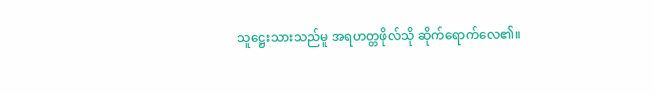သူဋ္ဌေးသားသည်မူ အရဟတ္တဖိုလ်သို ဆိုက်ရောက်လေ၏။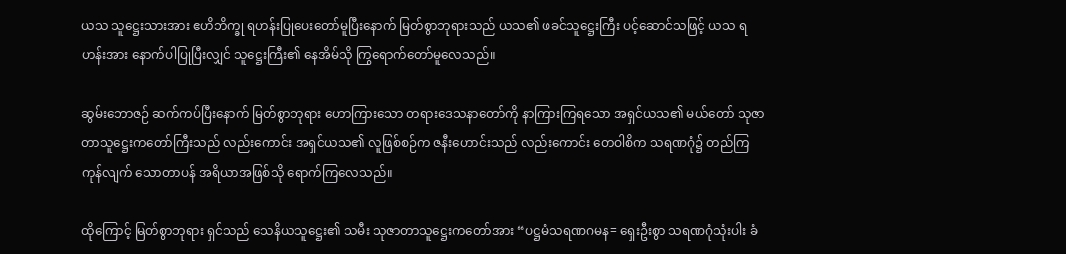ယသ သူဋ္ဌေးသားအား ဧဟိဘိက္ခု ရဟန်းပြုပေးတော်မူပြီးနောက် မြတ်စွာဘုရားသည် ယသ၏ ဖခင်သူဋ္ဌေးကြီး ပင့်ဆောင်သဖြင့် ယသ ရဟန်းအား နောက်ပါပြုပြီးလျှင် သူဋ္ဌေးကြီး၏ နေအိမ်သို ကြွရောက်တော်မူလေသည်။

ဆွမ်းဘောဇဉ် ဆက်ကပ်ပြီးနောက် မြတ်စွာဘုရား ဟောကြားသော တရားဒေသနာတော်ကို နာကြားကြရသော အရှင်ယသ၏ မယ်တော် သုဇာတာသူဋ္ဌေးကတော်ကြီးသည် လည်းကောင်း အရှင်ယသ၏ လူဖြစ်စဉ်က ဇနီးဟောင်းသည် လည်းကောင်း တေဝါစိက သရဏဂုံ၌ တည်ကြကုန်လျက် သောတာပန် အရိယာအဖြစ်သို ရောက်ကြလေသည်။

ထိုကြောင့် မြတ်စွာဘုရား ရှင်သည် သေနိယသူဋ္ဌေး၏ သမီး သုဇာတာသူဋ္ဌေးကတော်အား “ပဋ္ဌမံသရဏဂမန= ရှေးဦးစွာ သရဏဂုံသုံးပါး ခံ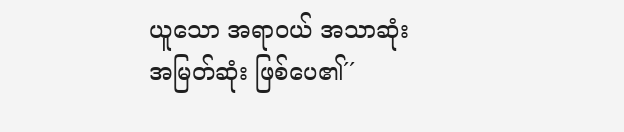ယူသော အရာဝယ် အသာဆုံး အမြတ်ဆုံး ဖြစ်ပေ၏´´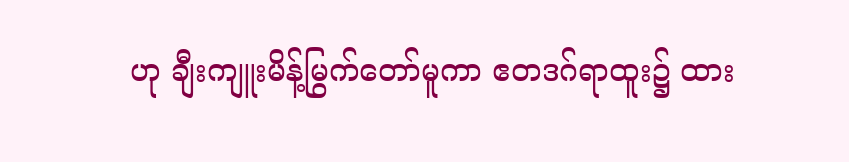ဟု ချီးကျူးမိန့်မြွက်တော်မူကာ ဧတဒဂ်ရာထူး၌ ထား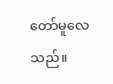တော်မူလေသည်။